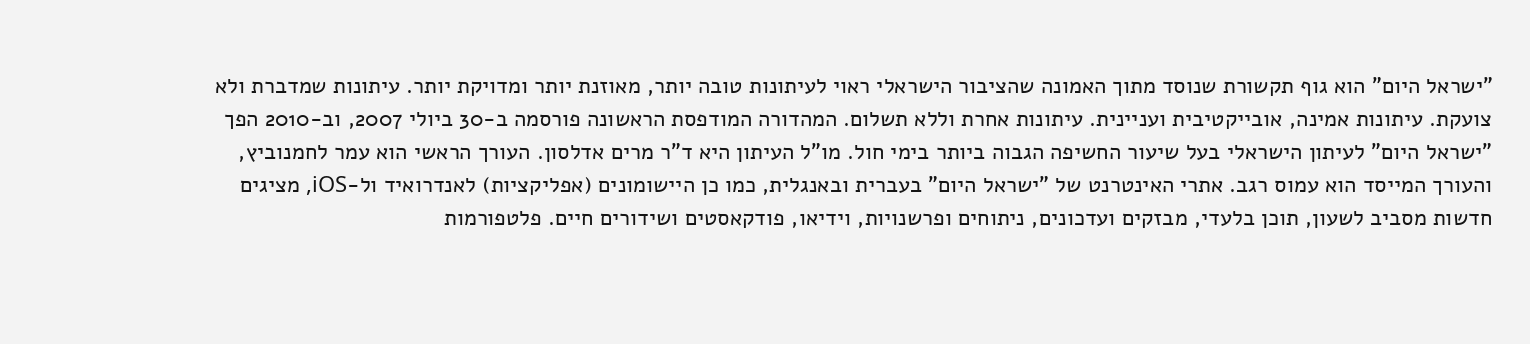"ישראל היום" הוא גוף תקשורת שנוסד מתוך האמונה שהציבור הישראלי ראוי לעיתונות טובה יותר, מאוזנת יותר ומדויקת יותר. עיתונות שמדברת ולא צועקת. עיתונות אמינה, אובייקטיבית ועניינית. עיתונות אחרת וללא תשלום. המהדורה המודפסת הראשונה פורסמה ב-30 ביולי 2007, וב-2010 הפך "ישראל היום" לעיתון הישראלי בעל שיעור החשיפה הגבוה ביותר בימי חול. מו"ל העיתון היא ד"ר מרים אדלסון. העורך הראשי הוא עמר לחמנוביץ, והעורך המייסד הוא עמוס רגב. אתרי האינטרנט של "ישראל היום" בעברית ובאנגלית, כמו כן היישומונים (אפליקציות) לאנדרואיד ול-iOS, מציגים חדשות מסביב לשעון, תוכן בלעדי, מבזקים ועדכונים, ניתוחים ופרשנויות, וידיאו, פודקאסטים ושידורים חיים. פלטפורמות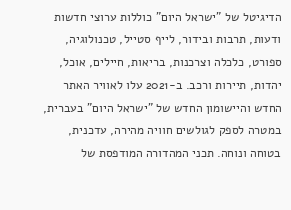הדיגיטל של "ישראל היום" כוללות ערוצי חדשות ודעות, תרבות ובידור, לייף סטייל, טכנולוגיה, ספורט, כלכלה וצרכנות, בריאות, חיילים, אוכל, יהדות, תיירות ורכב. ב-2021 עלו לאוויר האתר החדש והיישומון החדש של "ישראל היום" בעברית, במטרה לספק לגולשים חוויה מהירה, עדכנית, בטוחה ונוחה. תכני המהדורה המודפסת של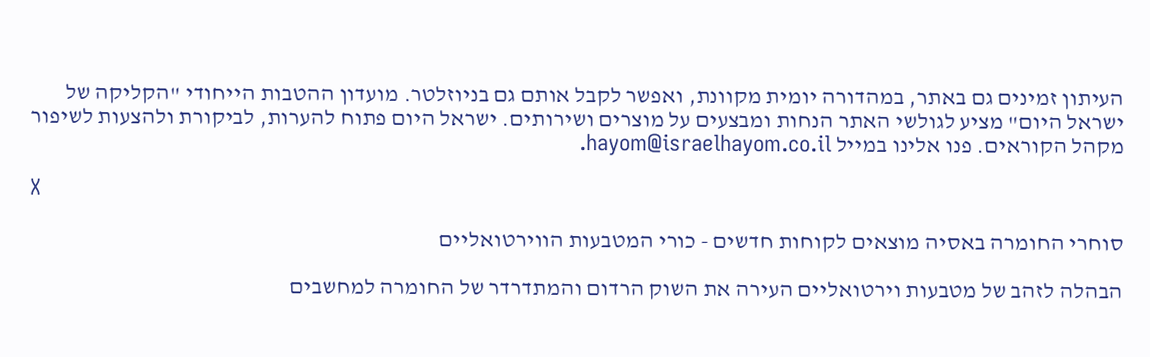העיתון זמינים גם באתר, במהדורה יומית מקוונת, ואפשר לקבל אותם גם בניוזלטר. מועדון ההטבות הייחודי "הקליקה של ישראל היום" מציע לגולשי האתר הנחות ומבצעים על מוצרים ושירותים. ישראל היום פתוח להערות, לביקורת ולהצעות לשיפור מקהל הקוראים. פנו אלינו במייל hayom@israelhayom.co.il.

X

סוחרי החומרה באסיה מוצאים לקוחות חדשים - כורי המטבעות הווירטואליים

הבהלה לזהב של מטבעות וירטואליים העירה את השוק הרדום והמתדרדר של החומרה למחשבים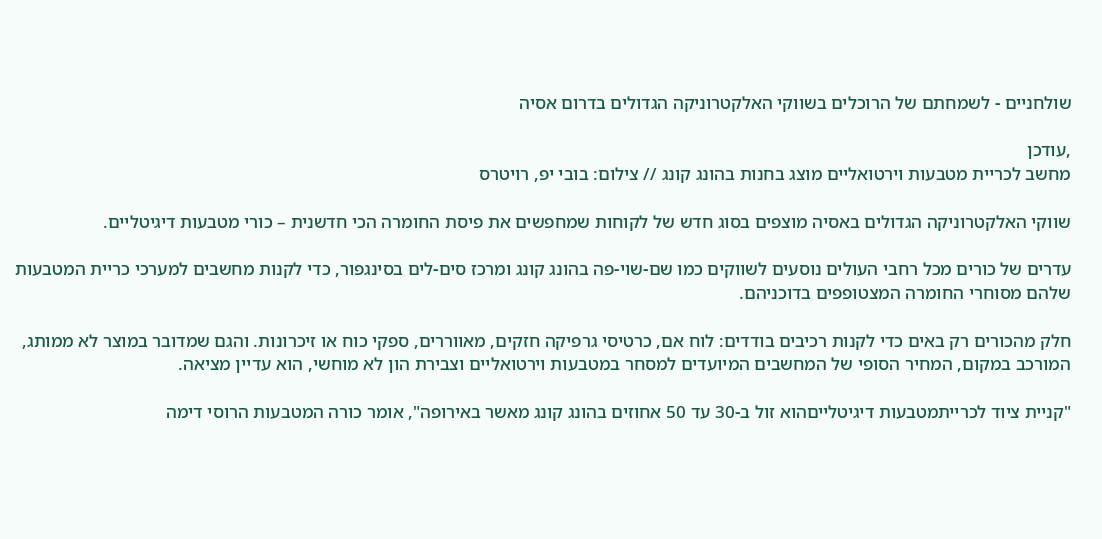שולחניים - לשמחתם של הרוכלים בשווקי האלקטרוניקה הגדולים בדרום אסיה

,עודכן
מחשב לכריית מטבעות וירטואליים מוצג בחנות בהונג קונג // צילום: בובי יפ, רויטרס

שווקי האלקטרוניקה הגדולים באסיה מוצפים בסוג חדש של לקוחות שמחפשים את פיסת החומרה הכי חדשנית – כורי מטבעות דיגיטליים.

עדרים של כורים מכל רחבי העולים נוסעים לשווקים כמו שם-שוי-פה בהונג קונג ומרכז סים-לים בסינגפור, כדי לקנות מחשבים למערכי כריית המטבעות שלהם מסוחרי החומרה המצטופפים בדוכניהם.

חלק מהכורים רק באים כדי לקנות רכיבים בודדים: לוח אם, כרטיסי גרפיקה חזקים, מאווררים, ספקי כוח או זיכרונות. והגם שמדובר במוצר לא ממותג, המורכב במקום, המחיר הסופי של המחשבים המיועדים למסחר במטבעות וירטואליים וצבירת הון לא מוחשי, הוא עדיין מציאה.

"קניית ציוד לכרייתמטבעות דיגיטלייםהוא זול ב-30 עד 50 אחוזים בהונג קונג מאשר באירופה", אומר כורה המטבעות הרוסי דימה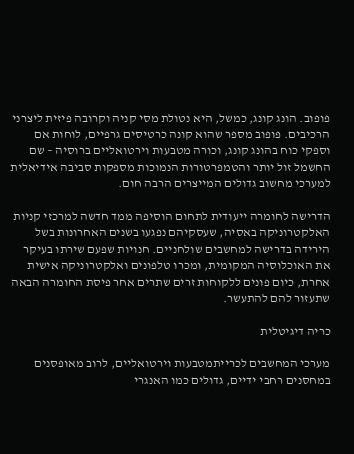פופוב. הונג קונג, כמשל, היא נטולת מסי קניה וקרובה פיזית ליצרני הרכיבים. פופוב מספר שהוא קונה כרטיסים גרפיים, לוחות אם וספקי כוח בהונג קונג, וכורה מטבעות וירטואליים ברוסיה – שם החשמל זול יותר והטמפרטורות הנמוכות מספקות סביבה אידיאלית למערכי מחשוב גדולים המייצרים הרבה חום.

הדרישה לחומרה ייעודית לתחום הוסיפה ממד חדשה למרכזי קניות האלקטרוניקה באסיה, שעסקיהם נפגעו בשנים האחרונות בשל הירידה בדרישה למחשבים שולחניים. חנויות שפעם שירתו בעיקר את האוכלוסיה המקומית, ומכרו טלפונים ואלקטרוניקה אישית אחרת, כיום פונים ללקוחות זרים שתרים אחר פיסת החומרה הבאה שתעזור להם להתעשר.

כריה דיגיטלית

מערכי המחשבים לכרייתמטבעות וירטואליים, לרוב מאופסנים במחסנים רחבי ידיים, גדולים כמו האנגרי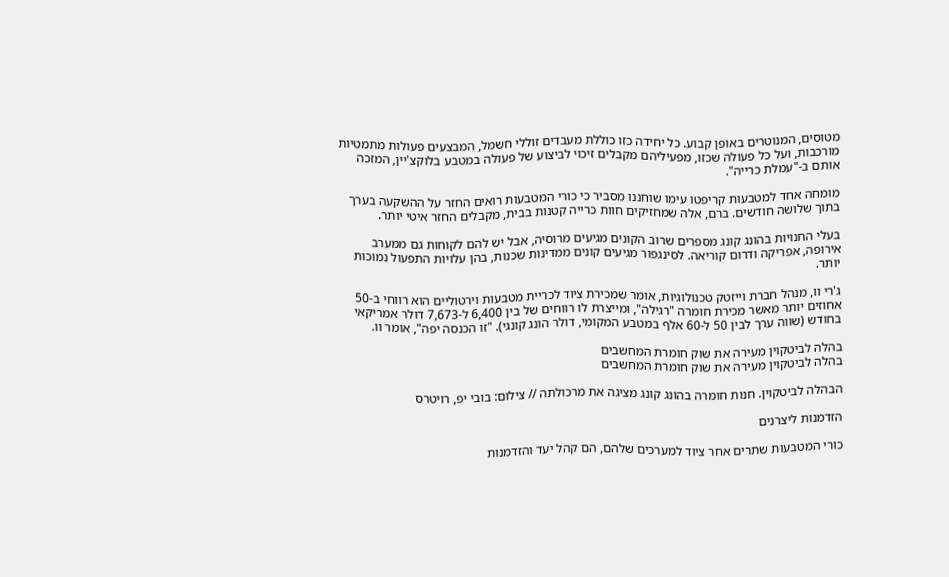מטוסים, המנוטרים באופן קבוע. כל יחידה כזו כוללת מעבדים זוללי חשמל, המבצעים פעולות מתמטיות מורכבות, ועל כל פעולה שכזו, מפעיליהם מקבלים זיכוי לביצוע של פעולה במטבע בלוקצ'יין, המזכה אותם ב-"עמלת כרייה".

מומחה אחד למטבעות קריפטו עימו שוחננו מסביר כי כורי המטבעות רואים החזר על ההשקעה בערך בתוך שלושה חודשים. ברם, אלה שמחזיקים חוות כרייה קטנות בבית, מקבלים החזר איטי יותר.

בעלי החנויות בהונג קונג מספרים שרוב הקונים מגיעים מרוסיה, אבל יש להם לקוחות גם ממערב אירופה, אפריקה ודרום קוריאה. לסינגפור מגיעים קונים ממדינות שכנות, בהן עלויות התפעול נמוכות יותר.

ג'רי וו, מנהל חברת וייזטק טכנולוגיות, אומר שמכירת ציוד לכריית מטבעות וירטוליים הוא רווחי ב-50 אחוזים יותר מאשר מכירת חומרה "רגילה", ומייצרת לו רווחים של בין 6,400 ל-7,673 דולר אמריקאי בחודש (שווה ערך לבין 50 ל-60 אלף במטבע המקומי, דולר הונג קונגי). "זו הכנסה יפה", אומר וו.

בהלה לביטקוין מעירה את שוק חומרת המחשבים
בהלה לביטקוין מעירה את שוק חומרת המחשבים

הבהלה לביטקוין. חנות חומרה בהונג קונג מציגה את מרכולתה // צילום: בובי יפ, רויטרס

הזדמנות ליצרנים

כורי המטבעות שתרים אחר ציוד למערכים שלהם, הם קהל יעד והזדמנות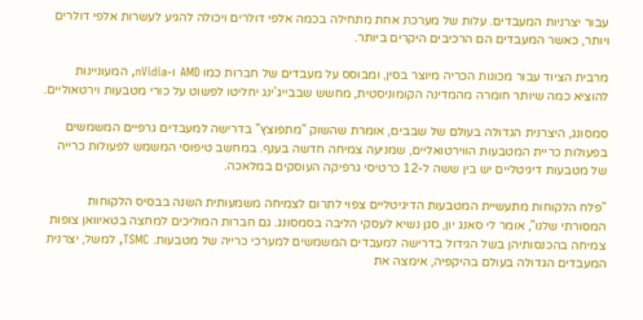עבור יצרניות המעבדים. עלות של מערכת אחת מתחילה בכמה אלפי דולרים ויכולה להגיע לעשרות אלפי דולרים ויותר, כאשר המעבדים הם הרכיבים היקרים ביותר.

מרבית הציוד עבור מכונות הכריה מיוצר בסין, ומבוסס על מעבדים של חברות כמו AMD ו-nVidia, המעוניינות להוציא כמה שיותר חומרה מהמדינה הקומוניסטית, מחשש שבבייג'ינג יחליטו לפשוט על כורי מטבעות וירטאוליים.

סמסונג, היצרנית הגדולה בעולם של שבבים, אומרת שהשוק "מתפוצץ" בדרישה למעבדים גרפיים המשמשים בפעולות כריית המטבעות הווירטואליים, שמניעה צמיחה חדשה בענף. במחשב טיפוסי המשמש לפעולות כרייה של מטבעות דיגיטליים יש בין ששה ל-12 כרטיסי גרפיקה העוסקים במלאכה.

"פלח הלקוחות מתעשיית המטבעות הדיגיטליים צפוי לתרום לצמיחה משמעותית השנה בבסיס הלקוחות המסורתי שלנו", אומר לי סאנג יון, סגן נשיא לעסקי הליבה בסמסונג. גם חברות המוליכים למחצה בטאיוואן צופות צמיחה בהכנסותיהן בשל הגידול בדרישה למעבדים המשמשים למערכי כרייה של מטבעות. TSMC, למשל, יצרנית המעבדים הגדולה בעולם בהיקפיה, אימצה את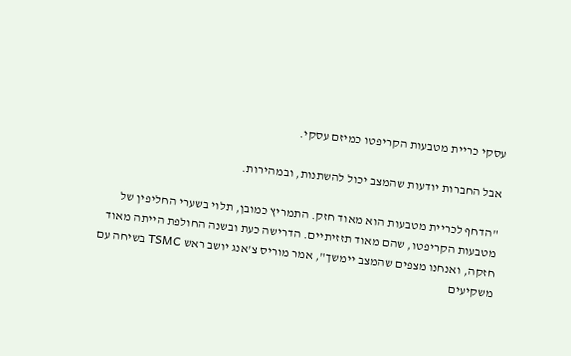עסקי כריית מטבעות הקריפטו כמיזם עסקי.

אבל החברות יודעות שהמצב יכול להשתנות, ובמהירות.

"הדחף לכריית מטבעות הוא מאוד חזק. התמריץ כמובן, תלוי בשערי החליפין של מטבעות הקריפטו, שהם מאוד תזזיתיים. הדרישה כעת ובשנה החולפת הייתה מאוד חזקה, ואנחנו מצפים שהמצב יימשך", אמר מוריס צ'אנג יושב ראש TSMC בשיחה עם משקיעים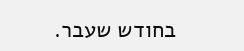בחודש שעבר.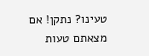טעינו? נתקן! אם מצאתם טעות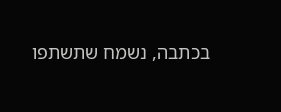בכתבה, נשמח שתשתפו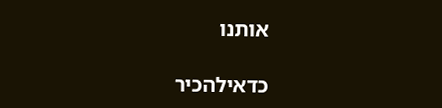אותנו

כדאילהכיר